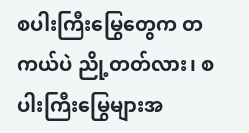စပါးကြီးမြွေတွေက တကယ်ပဲ ညို့တတ်လား၊ စပါးကြီးမြွေများအ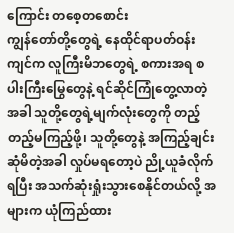ကြောင်း တစေ့တစောင်း
ကျွန်တော်တို့တွေရဲ့ နေထိုင်ရာပတ်ဝန်းကျင်က လူကြီးမိဘတွေရဲ့ စကားအရ စပါးကြီးမြွေတွေနဲ့ ရင်ဆိုင်ကြုံတွေ့လာတဲ့အခါ သူတို့တွေရဲ့မျက်လုံးတွေကို တည့်တည့်မကြည့်ဖို့၊ သူတို့တွေနဲ့ အကြည့်ချင်းဆုံမိတဲ့အခါ လှုပ်မရတော့ပဲ ညို့ယူခံလိုက်ရပြီး အသက်ဆုံးရှုံးသွားစေနိုင်တယ်လို့ အများက ယုံကြည်ထား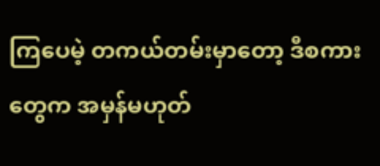ကြပေမဲ့ တကယ်တမ်းမှာတော့ ဒီစကားတွေက အမှန်မဟုတ်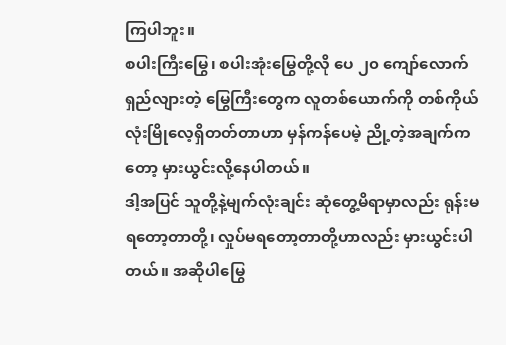ကြပါဘူး။
စပါးကြီးမြွေ၊ စပါးအုံးမြွေတို့လို ပေ ၂၀ ကျော်လောက်ရှည်လျားတဲ့ မြွေကြီးတွေက လူတစ်ယောက်ကို တစ်ကိုယ်လုံးမြိုလေ့ရှိတတ်တာဟာ မှန်ကန်ပေမဲ့ ညို့တဲ့အချက်ကတော့ မှားယွင်းလို့နေပါတယ်။
ဒါ့အပြင် သူတို့နဲ့မျက်လုံးချင်း ဆုံတွေ့မိရာမှာလည်း ရုန်းမရတော့တာတို့၊ လှုပ်မရတော့တာတို့ဟာလည်း မှားယွင်းပါတယ်။ အဆိုပါမြွေ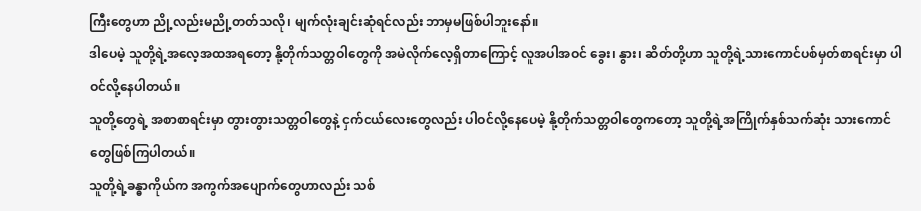ကြီးတွေဟာ ညို့လည်းမညို့တတ်သလို၊ မျက်လုံးချင်းဆုံရင်လည်း ဘာမှမဖြစ်ပါဘူးနော်။
ဒါပေမဲ့ သူတို့ရဲ့အလေ့အထအရတော့ နို့တိုက်သတ္တဝါတွေကို အမဲလိုက်လေ့ရှိတာကြောင့် လူအပါအဝင် ခွေး၊ နွား၊ ဆိတ်တို့ဟာ သူတို့ရဲ့သားကောင်ပစ်မှတ်စာရင်းမှာ ပါဝင်လို့နေပါတယ်။
သူတို့တွေရဲ့ အစာစာရင်းမှာ တွားတွားသတ္တဝါတွေနဲ့ ငှက်ငယ်လေးတွေလည်း ပါဝင်လို့နေပေမဲ့ နို့တိုက်သတ္တဝါတွေကတော့ သူတို့ရဲ့အကြိုက်နှစ်သက်ဆုံး သားကောင်တွေဖြစ်ကြပါတယ်။
သူတို့ရဲ့ခန္ဓာကိုယ်က အကွက်အပျောက်တွေဟာလည်း သစ်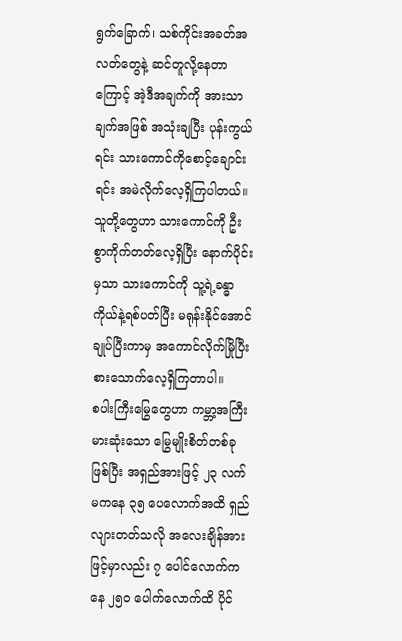ရွက်ခြောက်၊ သစ်ကိုင်းအခတ်အလတ်တွေနဲ့ ဆင်တူလို့နေတာကြောင့် အဲ့ဒီအချက်ကို အားသာချက်အဖြစ် အသုံးချပြီး ပုန်းကွယ်ရင်း သားကောင်ကိုစောင့်ချောင်းရင်း အမဲလိုက်လေ့ရှိကြပါတယ်။
သူတို့တွေဟာ သားကောင်ကို ဦးစွာကိုက်တတ်လေ့ရှိပြီး နောက်ပိုင်းမှသာ သားကောင်ကို သူ့ရဲ့ခန္ဓာကိုယ်နဲ့ရစ်ပတ်ပြီး မရုန်းနိုင်အောင်ချုပ်ပြီးကာမှ အကောင်လိုက်မြိုပြီး စားသောက်လေ့ရှိကြတာပါ။
စပါးကြီးမြွေတွေဟာ ကမ္ဘာ့အကြီးမားဆုံးသော မြွေမျိုးစိတ်တစ်ခုဖြစ်ပြီး အရှည်အားဖြင့် ၂၃ လက်မကနေ ၃၅ ပေလောက်အထိ ရှည်လျားတတ်သလို အလေးချိန်အားဖြင့်မှာလည်း ၇ ပေါင်လောက်ကနေ ၂၅၀ ပေါက်လောက်ထိ ပိုင်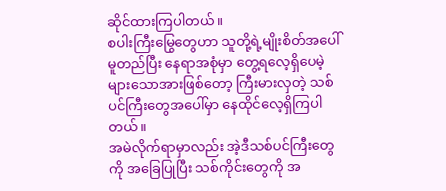ဆိုင်ထားကြပါတယ်။
စပါးကြီးမြွေတွေဟာ သူတို့ရဲ့မျိုးစိတ်အပေါ်မူတည်ပြီး နေရာအစုံမှာ တွေ့ရလေ့ရှိပေမဲ့ များသောအားဖြစ်တော့ ကြီးမားလှတဲ့ သစ်ပင်ကြီးတွေအပေါ်မှာ နေထိုင်လေ့ရှိကြပါတယ်။
အမဲလိုက်ရာမှာလည်း အဲ့ဒီသစ်ပင်ကြီးတွေကို အခြေပြုပြီး သစ်ကိုင်းတွေကို အ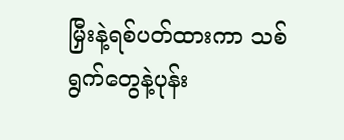မြှီးနဲ့ရစ်ပတ်ထားကာ သစ်ရွက်တွေနဲ့ပုန်း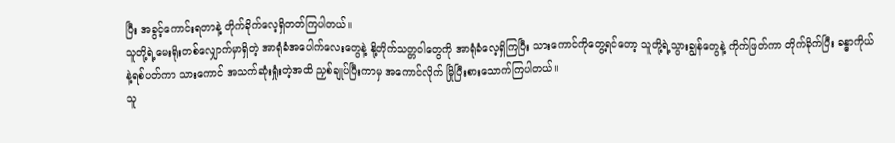ပြီး အခွင့်ကောင်းရတာနဲ့ တိုက်ခိုက်လေ့ရှိတတ်ကြပါတယ်။
သူတို့ရဲ့မေးရိုးတစ်လျှောက်မှာရှိတဲ့ အာရုံခံအပေါက်လေးတွေနဲ့ နို့တိုက်သတ္တဝါတွေကို အာရုံခံလေ့ရှိကြပြီး သားကောင်ကိုတွေ့ရင်တော့ သူတို့ရဲ့သွားချွန်တွေနဲ့ ကိုက်ဖြတ်ကာ တိုက်ခိုက်ပြီး ခန္ဓာကိုယ်နဲ့ရစ်ပတ်ကာ သားကောင် အသက်ဆုံးရှုံးတဲ့အထိ ညှစ်ချုပ်ပြီးကာမှ အကောင်လိုက် မြိုပြီးစားသောက်ကြပါတယ်။
သူ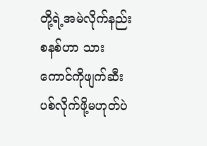တို့ရဲ့အမဲလိုက်နည်းစနစ်ဟာ သားကောင်ကိုဖျက်ဆီးပစ်လိုက်ဖို့မဟုတ်ပဲ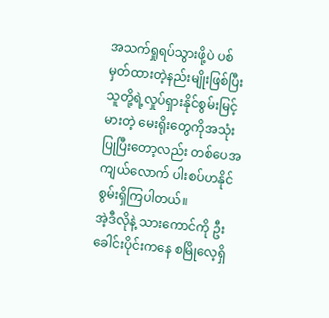အသက်ရှုရပ်သွားဖို့ပဲ ပစ်မှတ်ထားတဲ့နည်းမျိုးဖြစ်ပြီး သူတို့ရဲ့လှုပ်ရှားနိုင်စွမ်းမြင့်မားတဲ့ မေးရိုးတွေကိုအသုံးပြုပြီးတော့လည်း တစ်ပေအကျယ်လောက် ပါးစပ်ဟနိုင်စွမ်းရှိကြပါတယ်။
အဲ့ဒီလိုနဲ့ သားကောင်ကို ဦးခေါင်းပိုင်းကနေ စမြိုလေ့ရှိ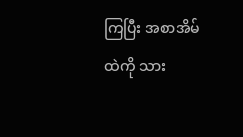ကြပြီး အစာအိမ်ထဲကို သား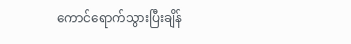ကောင်ရောက်သွားပြီးချိန်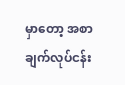မှာတော့ အစာချက်လုပ်ငန်း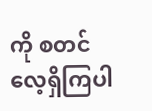ကို စတင်လေ့ရှိကြပါ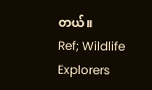တယ်။
Ref; Wildlife Explorers